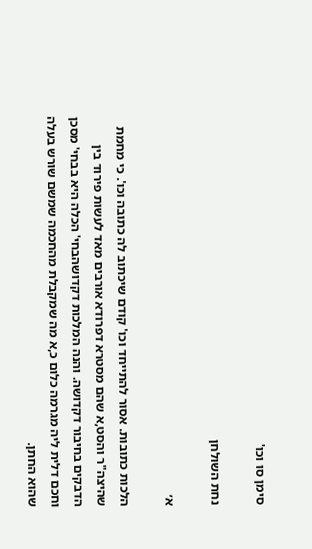סימן סו וכו'

נחת השולחן

א׳

הלכות כתובות. אסור להתייחד וכו' קודם שיכתוב לה כתובה וכו'. כי מחמת שהיצה"ר והסט,א שהם מסטרא דפרודא אורבים מאד לעשות פירוד בין הדבקים בחיבור דקדושה. והנה המלכות דקדושהבחי' הכלה היא בבחי' מסכן וחכם דלית ליה מגרמה כלום כ,א מה שמקבלת מהחכמה שמשם שורש בעלה שהוא החתן.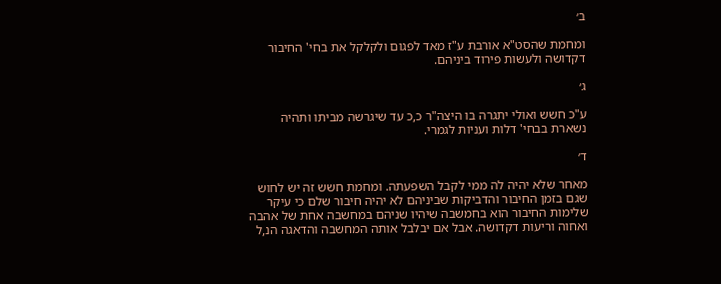ב׳

ומחמת שהסט"א אורבת ע"ז מאד לפגום ולקלקל את בחי' החיבור דקדושה ולעשות פירוד ביניהם.

ג׳

ע"כ חשש ואולי יתגרה בו היצה"ר כ,כ עד שיגרשה מביתו ותהיה נשארת בבחי' דלות ועניות לגמרי.

ד׳

מאחר שלא יהיה לה ממי לקבל השפעתה. ומחמת חשש זה יש לחוש שגם בזמן החיבור והדביקות שביניהם לא יהיה חיבור שלם כי עיקר שלימות החיבור הוא בחמשבה שיהיו שניהם במחשבה אחת של אהבה ואחוה וריעות דקדושה. אבל אם יבלבל אותה המחשבה והדאגה הנ,ל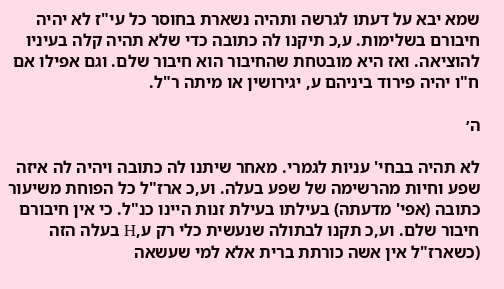שמא יבא על דעתו לגרשה ותהיה נשארת בחוסר כל עי"ז לא יהיה חיבורם בשלימות. ע,כ תיקנו לה כתובה כדי שלא תהיה קלה בעיניו להוציאה. ואז היא מובטחת שהחיבור הוא חיבור שלם. וגם אפילו אם ח"ו יהיה פירוד ביניהם ע, יגירושין או מיתה ר"ל.

ה׳

לא תהיה בבחי' עניות לגמרי. מאחר שיתנו לה כתובה ויהיה לה איזה שפע וחיות מהרשימה של שפע בעלה. וע,כ ארז"ל כל הפוחת משיעור כתובה (אפי' מדעתה) בעילתו בעילת זנות היינו כנ"ל. כי אין חיבורם חיבור שלם. וע,כ תקנו לבתולה שנעשית כלי רק ע,H בעלה הזה (כשארז"ל אין אשה כורתת ברית אלא למי שעשאה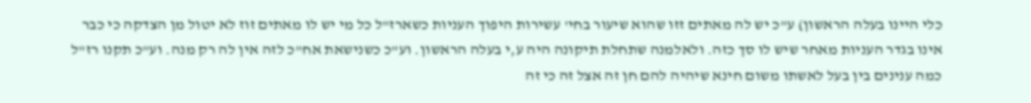כלי היינו בעלה הראשון) ע"כ יש לה מאתים זזו שהוא שיעור בחי' עשירות היפוך העניות כשארז"ל כל מי יש לו מאתים זוז לא יטול מן הצדקה כי כבר אינו בגדר העניות מאחר שיש לו סך כזה. ולאלמנה שתחלת תיקונה היה ע,י בעלה הראשון. וע"כ כשנישאת אח"כ לזה אין לה רק מנה. וע"כ תקנו רז"ל כמה ענינים בין בעל לאשתו משום חינא שיהיה להם חן זה אצל זה כי זה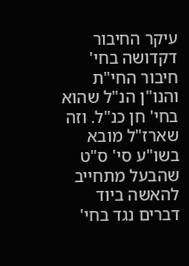עיקר החיבור דקדושה בחי' חיבור החי"ת והנו"ן הנ"ל שהוא בחי' חן כנ"ל. וזה שארז"ל מובא בשו"ע סי' ס"ט שהבעל מתחייב להאשה ביוד דברים נגד בחי'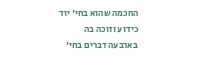החכמה שהוא בחי' יוד כידוע וזוכה בה בארבעה דברים בחי'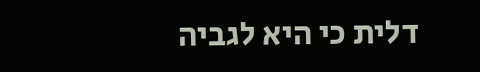דלית כי היא לגביה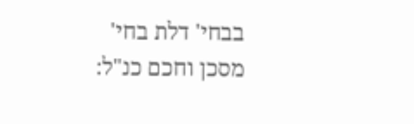בבחי' דלת בחי' מסכן וחכם כנ"ל: